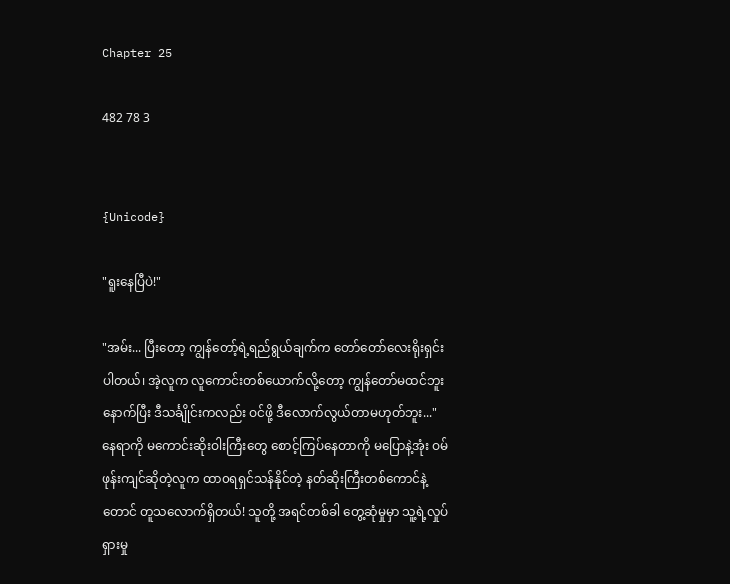Chapter 25

482 78 3


{Unicode}

"ရူးနေပြီပဲ!"

"အမ်း... ပြီးတော့ ကျွန်တော့်ရဲ့ရည်ရွယ်ချက်က တော်တော်လေးရိုးရှင်းပါတယ်၊ အဲ့လူက လူကောင်းတစ်ယောက်လို့တော့ ကျွန်တော်မထင်ဘူး နောက်ပြီး ဒီသင်္ချိုင်းကလည်း ဝင်ဖို့ ဒီလောက်လွယ်တာမဟုတ်ဘူး..." နေရာကို မကောင်းဆိုးဝါးကြီးတွေ စောင့်ကြပ်နေတာကို မပြောနဲ့အုံး ဝမ်ဖုန်းကျင်ဆိုတဲ့လူက ထာ၀ရရှင်သန်နိုင်တဲ့ နတ်ဆိုးကြီးတစ်ကောင်နဲ့တောင် တူသလောက်ရှိတယ်! သူတို့ အရင်တစ်ခါ တွေ့ဆုံမှုမှာ သူ့ရဲ့လှုပ်ရှားမှု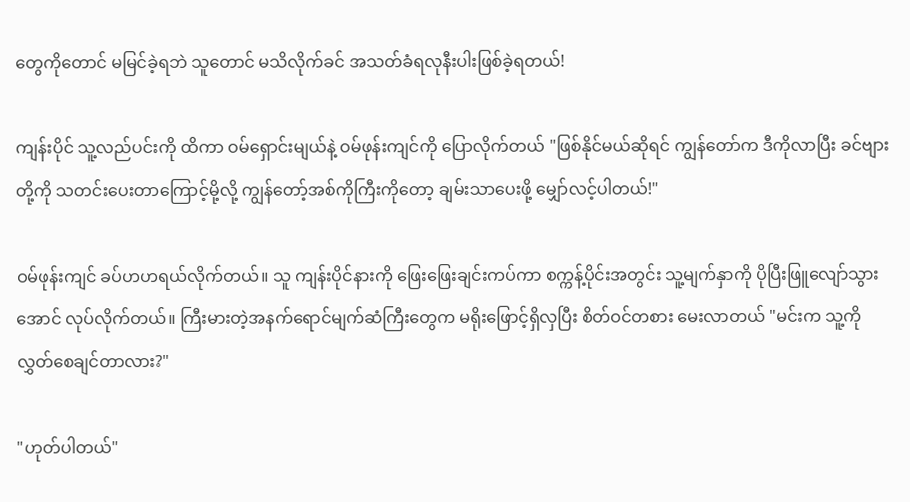တွေကိုတောင် မမြင်ခဲ့ရဘဲ သူတောင် မသိလိုက်ခင် အသတ်ခံရလုနီးပါးဖြစ်ခဲ့ရတယ်!

ကျန်းပိုင် သူ့လည်ပင်းကို ထိကာ ဝမ်ရှောင်းမျယ်နဲ့ ဝမ်ဖုန်းကျင်ကို ပြောလိုက်တယ် "ဖြစ်နိုင်မယ်ဆိုရင် ကျွန်တော်က ဒီကိုလာပြီး ခင်ဗျားတို့ကို သတင်းပေးတာကြောင့်မို့လို့ ကျွန်တော့်အစ်ကိုကြီးကိုတော့ ချမ်းသာပေးဖို့ မျှော်လင့်ပါတယ်!"

ဝမ်ဖုန်းကျင် ခပ်ဟဟရယ်လိုက်တယ်။ သူ ကျန်းပိုင်နားကို ဖြေးဖြေးချင်းကပ်ကာ စက္ကန့်ပိုင်းအတွင်း သူ့မျက်နှာကို ပိုပြီးဖြူလျော်သွားအောင် လုပ်လိုက်တယ်။ ကြီးမားတဲ့အနက်ရောင်မျက်ဆံကြီးတွေက မရိုးဖြောင့်ရှိလှပြီး စိတ်ဝင်တစား မေးလာတယ် "မင်းက သူ့ကို လွှတ်စေချင်တာလား?"

"ဟုတ်ပါတယ်"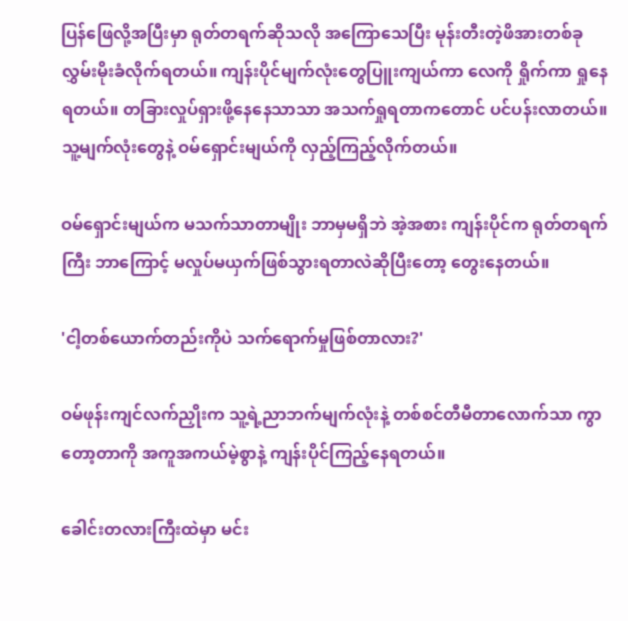ပြန်ဖြေလို့အပြီးမှာ ရုတ်တရက်ဆိုသလို အကြောသေပြီး မုန်းတီးတဲ့ဖိအားတစ်ခု လွှမ်းမိုးခံလိုက်ရတယ်။ ကျန်းပိုင်မျက်လုံးတွေပြူးကျယ်ကာ လေကို ရှိုက်ကာ ရှုနေရတယ်။ တခြားလှုပ်ရှားဖို့နေနေသာသာ အသက်ရှုရတာကတောင် ပင်ပန်းလာတယ်။ သူ့မျက်လုံးတွေနဲ့ ဝမ်ရှောင်းမျယ်ကို လှည့်ကြည့်လိုက်တယ်။

ဝမ်ရှောင်းမျယ်က မသက်သာတာမျိုး ဘာမှမရှိဘဲ အဲ့အစား ကျန်းပိုင်က ရုတ်တရက်ကြီး ဘာကြောင့် မလှုပ်မယှက်ဖြစ်သွားရတာလဲဆိုပြီးတော့ တွေးနေတယ်။

'ငါ့တစ်ယောက်တည်းကိုပဲ သက်ရောက်မှုဖြစ်တာလား?'

ဝမ်ဖုန်းကျင်လက်ညှိုးက သူ့ရဲ့ညာဘက်မျက်လုံးနဲ့ တစ်စင်တီမီတာလောက်သာ ကွာတော့တာကို အကူအကယ်မဲ့စွာနဲ့ ကျန်းပိုင်ကြည့်နေရတယ်။

ခေါင်းတလားကြီးထဲမှာ မင်း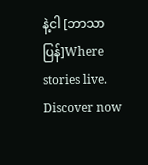နဲ့ငါ [ဘာသာပြန်]Where stories live. Discover now